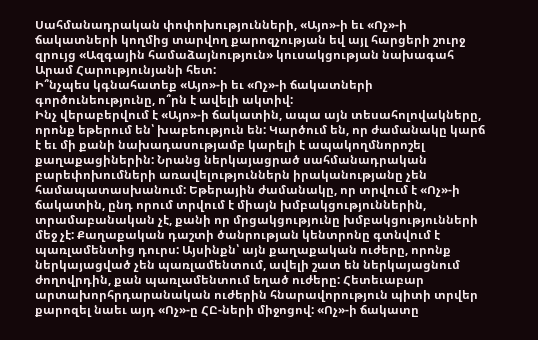Սահմանադրական փոփոխությունների, «Այո»-ի եւ «Ոչ»-ի ճակատների կողմից տարվող քարոզչության եվ այլ հարցերի շուրջ զրույց «Ազգային համաձայնություն» կուսակցության նախագահ Արամ Հարությունյանի հետ:
Ի՞նչպես կգնահատեք «Այո»-ի եւ «Ոչ»-ի ճակատների գործունեությունը, ո՞րն է ավելի ակտիվ:
Ինչ վերաբերվում է «Այո»-ի ճակատին, ապա այն տեսահոլովակները, որոնք եթերում են՝ խաբեություն են: Կարծում են, որ ժամանակը կարճ է եւ մի քանի նախադասությամբ կարելի է ապակողմնորոշել քաղաքացիներին: Նրանց ներկայացրած սահմանադրական բարեփոխումների առավելություններն իրականությանը չեն համապատասխանում: Եթերային ժամանակը, որ տրվում է «Ոչ»-ի ճակատին, ընդ որում տրվում է միայն խմբակցություններին, տրամաբանական չէ, քանի որ մրցակցությունը խմբակցությունների մեջ չէ: Քաղաքական դաշտի ծանրության կենտրոնը գտնվում է պառլամենտից դուրս: Այսինքն՝ այն քաղաքական ուժերը, որոնք ներկայացված չեն պառլամենտում, ավելի շատ են ներկայացնում ժողովրդին, քան պառլամենտում եղած ուժերը: Հետեւաբար արտախորհրդարանական ուժերին հնարավորություն պիտի տրվեր քարոզել նաեւ այդ «Ոչ»-ը ՀԸ-ների միջոցով: «Ոչ»-ի ճակատը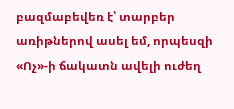բազմաբեվեռ է՝ տարբեր առիթներով ասել եմ, որպեսզի «Ոչ»-ի ճակատն ավելի ուժեղ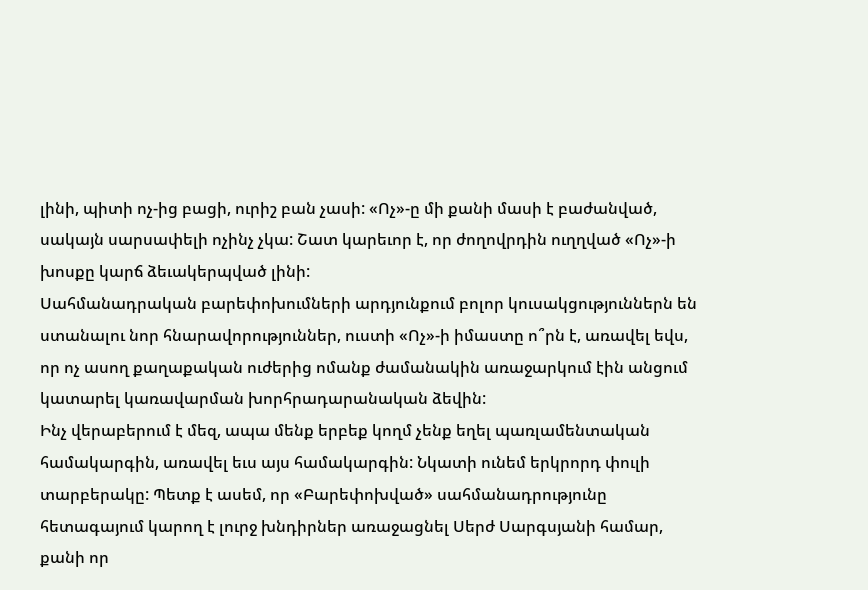լինի, պիտի ոչ-ից բացի, ուրիշ բան չասի: «Ոչ»-ը մի քանի մասի է բաժանված, սակայն սարսափելի ոչինչ չկա: Շատ կարեւոր է, որ ժողովրդին ուղղված «Ոչ»-ի խոսքը կարճ ձեւակերպված լինի:
Սահմանադրական բարեփոխումների արդյունքում բոլոր կուսակցություններն են ստանալու նոր հնարավորություններ, ուստի «Ոչ»-ի իմաստը ո՞րն է, առավել եվս, որ ոչ ասող քաղաքական ուժերից ոմանք ժամանակին առաջարկում էին անցում կատարել կառավարման խորհրադարանական ձեվին:
Ինչ վերաբերում է մեզ, ապա մենք երբեք կողմ չենք եղել պառլամենտական համակարգին, առավել եւս այս համակարգին: Նկատի ունեմ երկրորդ փուլի տարբերակը: Պետք է ասեմ, որ «Բարեփոխված» սահմանադրությունը հետագայում կարող է լուրջ խնդիրներ առաջացնել Սերժ Սարգսյանի համար, քանի որ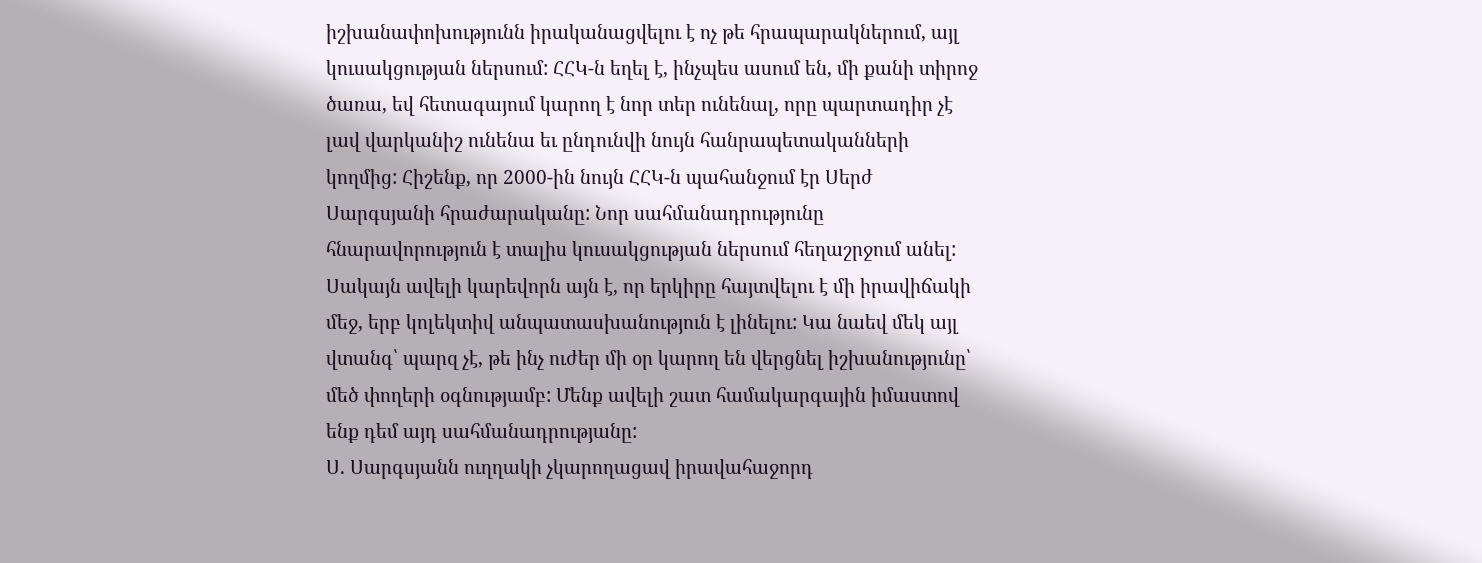իշխանափոխությունն իրականացվելու է ոչ թե հրապարակներում, այլ կուսակցության ներսում: ՀՀԿ-ն եղել է, ինչպես ասում են, մի քանի տիրոջ ծառա, եվ հետագայում կարող է նոր տեր ունենալ, որը պարտադիր չէ լավ վարկանիշ ունենա եւ ընդունվի նույն հանրապետականների կողմից: Հիշենք, որ 2000-ին նույն ՀՀԿ-ն պահանջում էր Սերժ Սարգսյանի հրաժարականը: Նոր սահմանադրությունը հնարավորություն է տալիս կուսակցության ներսում հեղաշրջում անել: Սակայն ավելի կարեվորն այն է, որ երկիրը հայտվելու է մի իրավիճակի մեջ, երբ կոլեկտիվ անպատասխանություն է լինելու: Կա նաեվ մեկ այլ վտանգ՝ պարզ չէ, թե ինչ ուժեր մի օր կարող են վերցնել իշխանությունը՝ մեծ փողերի օգնությամբ: Մենք ավելի շատ համակարգային իմաստով ենք դեմ այդ սահմանադրությանը:
Ս. Սարգսյանն ուղղակի չկարողացավ իրավահաջորդ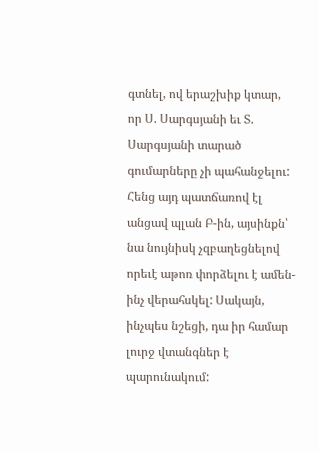գտնել, ով երաշխիք կտար, որ Ս. Սարգսյանի եւ Տ. Սարգսյանի տարած գումարները չի պահանջելու: Հենց այդ պատճառով էլ անցավ պլան Բ-ին, այսինքն՝ նա նույնիսկ չզբաղեցնելով որեւէ աթոռ փորձելու է ամեն-ինչ վերահսկել: Սակայն, ինչպես նշեցի, դա իր համար լուրջ վտանգներ է պարունակում: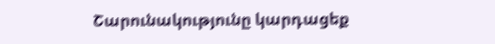Շարունակությունը կարդացեք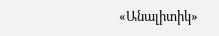«Անալիտիկ»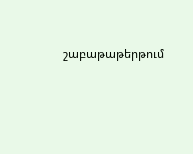շաբաթաթերթում